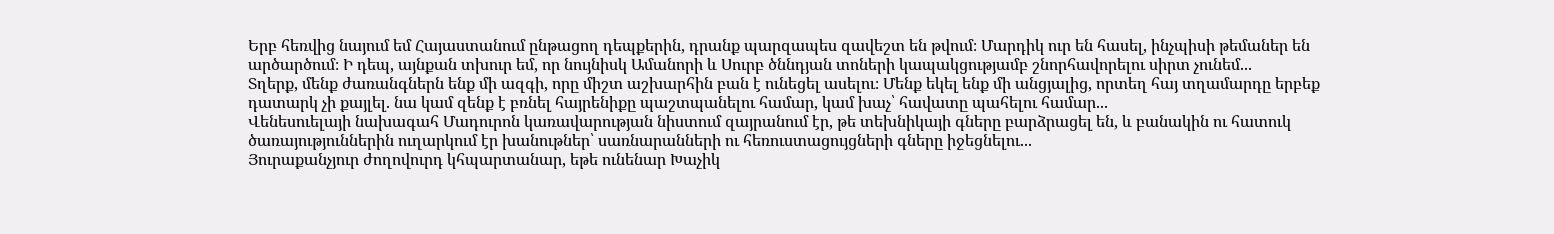Երբ հեռվից նայում եմ Հայաստանում ընթացող դեպքերին, դրանք պարզապես զավեշտ են թվում։ Մարդիկ ուր են հասել, ինչպիսի թեմաներ են արծարծում։ Ի դեպ, այնքան տխուր եմ, որ նույնիսկ Ամանորի և Սուրբ ծննդյան տոների կապակցությամբ շնորհավորելու սիրտ չունեմ...
Տղերք, մենք ժառանգներն ենք մի ազգի, որը միշտ աշխարհին բան է ունեցել ասելու։ Մենք եկել ենք մի անցյալից, որտեղ հայ տղամարդը երբեք դատարկ չի քայլել. նա կամ զենք է բռնել հայրենիքը պաշտպանելու համար, կամ խաչ՝ հավատը պահելու համար...
Վենեսուելայի նախագահ Մադուրոն կառավարության նիստում զայրանում էր, թե տեխնիկայի գները բարձրացել են, և բանակին ու հատուկ ծառայություններին ուղարկում էր խանութներ՝ սառնարանների ու հեռուստացույցների գները իջեցնելու...
Յուրաքանչյուր ժողովուրդ կհպարտանար, եթե ունենար Խաչիկ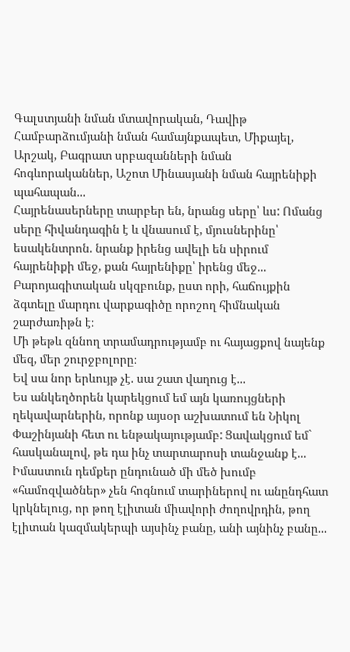Գալստյանի նման մտավորական, Դավիթ Համբարձումյանի նման համայնքապետ, Միքայել, Արշակ, Բագրատ սրբազանների նման հոգևորականներ, Աշոտ Մինասյանի նման հայրենիքի պահապան...
Հայրենասերները տարբեր են, նրանց սերը՝ ևս: Ոմանց սերը հիվանդագին է և վնասում է, մյուսներինը՝ եսակենտրոն. նրանք իրենց ավելի են սիրում հայրենիքի մեջ, քան հայրենիքը՝ իրենց մեջ...
Բարոյագիտական սկզբունք, ըստ որի, հաճույքին ձգտելը մարդու վարքագիծը որոշող հիմնական շարժառիթն է։
Մի թեթև զննող տրամադրությամբ ու հայացքով նայենք մեզ, մեր շուրջբոլորը։
Եվ սա նոր երևույթ չէ. սա շատ վաղուց է...
Ես անկեղծորեն կարեկցում եմ այն կառույցների ղեկավարներին, որոնք այսօր աշխատում են Նիկոլ Փաշինյանի հետ ու ենթակայությամբ: Ցավակցում եմ` հասկանալով, թե դա ինչ տարտարոսի տանջանք է...
Իմաստուն դեմքեր ընդունած մի մեծ խումբ «համոզվածներ» չեն հոգնում տարիներով ու անընդհատ կրկնելուց, որ թող էլիտան միավորի ժողովրդին, թող էլիտան կազմակերպի այսինչ բանը, անի այնինչ բանը...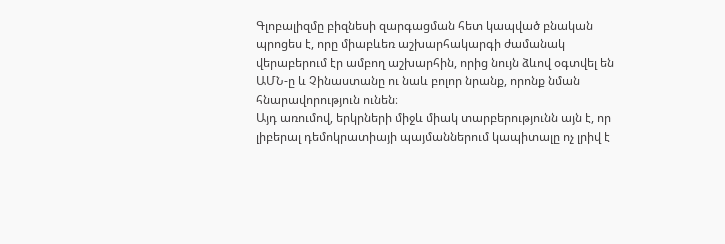Գլոբալիզմը բիզնեսի զարգացման հետ կապված բնական պրոցես է, որը միաբևեռ աշխարհակարգի ժամանակ վերաբերում էր ամբող աշխարհին, որից նույն ձևով օգտվել են ԱՄՆ-ը և Չինաստանը ու նաև բոլոր նրանք, որոնք նման հնարավորություն ունեն։
Այդ առումով, երկրների միջև միակ տարբերությունն այն է, որ լիբերալ դեմոկրատիայի պայմաններում կապիտալը ոչ լրիվ է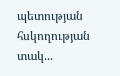պետության հսկողության տակ...